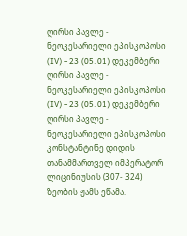ღირსი პავლე - ნეოკესარიელი ეპისკოპოსი (IV) - 23 (05.01) დეკემბერი
ღირსი პავლე - ნეოკესარიელი ეპისკოპოსი (IV) - 23 (05.01) დეკემბერი
ღირსი პავლე - ნეოკესარიელი ეპისკოპოსი კონსტანტინე დიდის თანამმართველ იმპერატორ ლიცინიუსის (307- 324) ზეობის ჟამს ეწამა.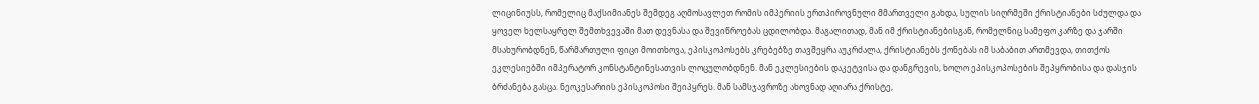ლიცინიუსს, რომელიც მაქსიმიანეს შემდეგ აღმოსავლეთ რომის იმპერიის ერთპიროვნული მმართველი გახდა, სულის სიღრმეში ქრისტიანები სძულდა და ყოველ ხელსაყრელ შემთხვევაში მათ დევნასა და შევიწროებას ცდილობდა. მაგალითად, მან იმ ქრისტიანებისგან, რომელნიც სამეფო კარზე და ჯარში მსახურობდნენ, წარმართული ფიცი მოითხოვა, ეპისკოპოსებს კრებებზე თავშეყრა აუკრძალა, ქრისტიანებს ქონებას იმ საბაბით ართმევდა, თითქოს ეკლესიებში იმპერატორ კონსტანტინესათვის ლოცულობდნენ. მან ეკლესიების დაკეტვისა და დანგრევის, ხოლო ეპისკოპოსების შეპყრობისა და დასჯის ბრძანება გასცა. ნეოკესარიის ეპისკოპოსი შეიპყრეს. მან სამსჯავროზე ახოვნად აღიარა ქრისტე,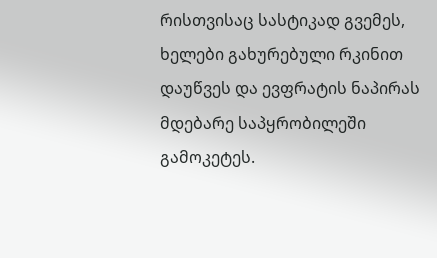რისთვისაც სასტიკად გვემეს, ხელები გახურებული რკინით დაუწვეს და ევფრატის ნაპირას მდებარე საპყრობილეში გამოკეტეს.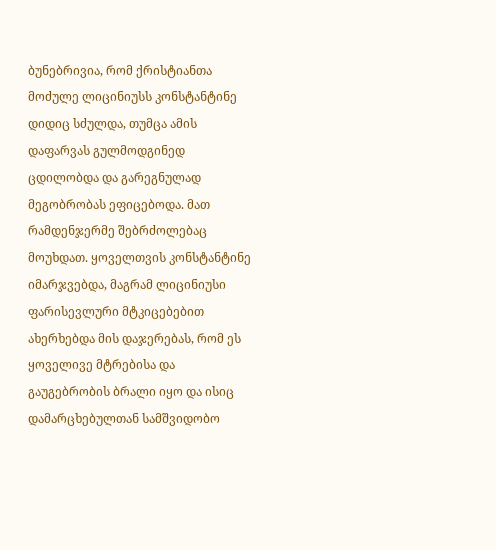ბუნებრივია, რომ ქრისტიანთა მოძულე ლიცინიუსს კონსტანტინე დიდიც სძულდა, თუმცა ამის დაფარვას გულმოდგინედ ცდილობდა და გარეგნულად მეგობრობას ეფიცებოდა. მათ რამდენჯერმე შებრძოლებაც მოუხდათ. ყოველთვის კონსტანტინე იმარჯვებდა, მაგრამ ლიცინიუსი ფარისევლური მტკიცებებით ახერხებდა მის დაჯერებას, რომ ეს ყოველივე მტრებისა და გაუგებრობის ბრალი იყო და ისიც დამარცხებულთან სამშვიდობო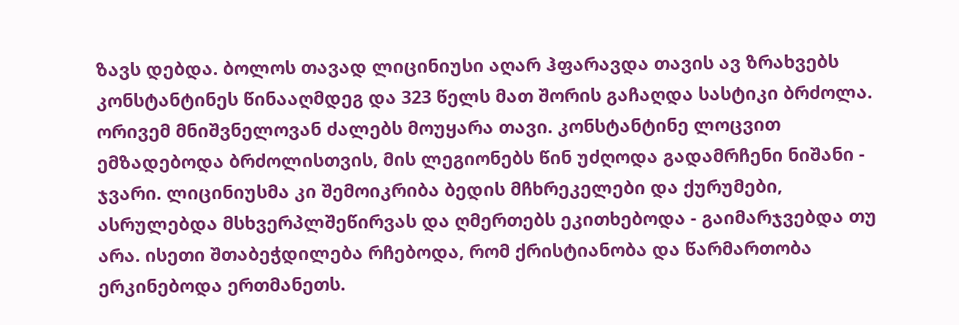ზავს დებდა. ბოლოს თავად ლიცინიუსი აღარ ჰფარავდა თავის ავ ზრახვებს კონსტანტინეს წინააღმდეგ და 323 წელს მათ შორის გაჩაღდა სასტიკი ბრძოლა. ორივემ მნიშვნელოვან ძალებს მოუყარა თავი. კონსტანტინე ლოცვით ემზადებოდა ბრძოლისთვის, მის ლეგიონებს წინ უძღოდა გადამრჩენი ნიშანი - ჯვარი. ლიცინიუსმა კი შემოიკრიბა ბედის მჩხრეკელები და ქურუმები, ასრულებდა მსხვერპლშეწირვას და ღმერთებს ეკითხებოდა - გაიმარჯვებდა თუ არა. ისეთი შთაბეჭდილება რჩებოდა, რომ ქრისტიანობა და წარმართობა ერკინებოდა ერთმანეთს.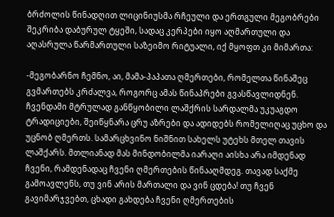ბრძოლის წინადღით ლიცინიუსმა რჩეული და ერთგული მეგობრები შეკრიბა დაბურულ ტყეში, სადაც კერპები იყო აღმართული და აღასრულა წარმართული საზეიმო რიტუალი, იქ მყოფთ კი მიმართა:

-მეგობარნო ჩემნო, აი, მამა-პაპათა ღმერთები, რომელთა წინაშეც გვმართებს კრძალვა, როგორც ამას წინაპრები გვასწავლიდნენ. ჩვენდამი მტრულად განწყობილი ლაშქრის სარდალმა უკუაგდო ტრადიციები, შეიწყნარა ცრუ აზრები და ადიდებს რომელიღაც უცხო და უცნობ ღმერთს. სამარცხვინო ნიშნით სახელს უტეხს მთელ თავის ლაშქარს. მთლიანად მას მინდობილმა იარაღი აისხა არა იმდენად ჩვენი, რამდენადაც ჩვენი ღმერთების წინააღმდეგ. თავად საქმე გამოავლენს, თუ ვინ არის მართალი და ვინ ცდება! თუ ჩვენ გავიმარჯვებთ, ცხადი გახდება ჩვენი ღმერთების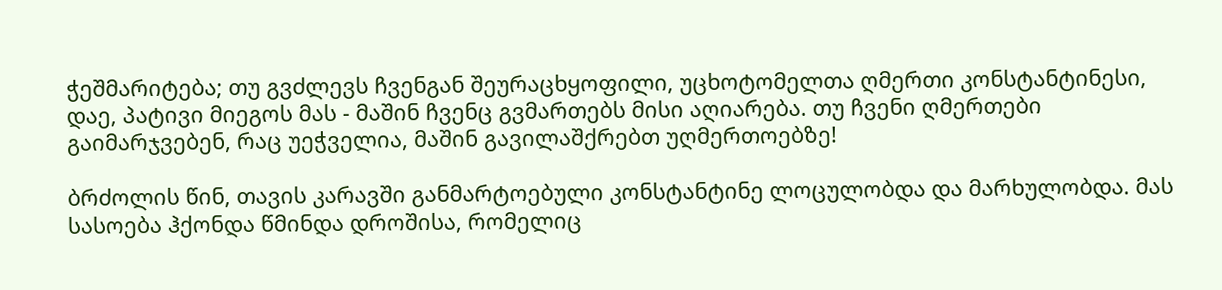ჭეშმარიტება; თუ გვძლევს ჩვენგან შეურაცხყოფილი, უცხოტომელთა ღმერთი კონსტანტინესი, დაე, პატივი მიეგოს მას - მაშინ ჩვენც გვმართებს მისი აღიარება. თუ ჩვენი ღმერთები გაიმარჯვებენ, რაც უეჭველია, მაშინ გავილაშქრებთ უღმერთოებზე!

ბრძოლის წინ, თავის კარავში განმარტოებული კონსტანტინე ლოცულობდა და მარხულობდა. მას სასოება ჰქონდა წმინდა დროშისა, რომელიც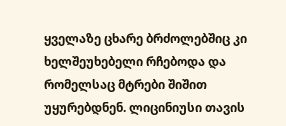ყველაზე ცხარე ბრძოლებშიც კი ხელშეუხებელი რჩებოდა და რომელსაც მტრები შიშით უყურებდნენ. ლიცინიუსი თავის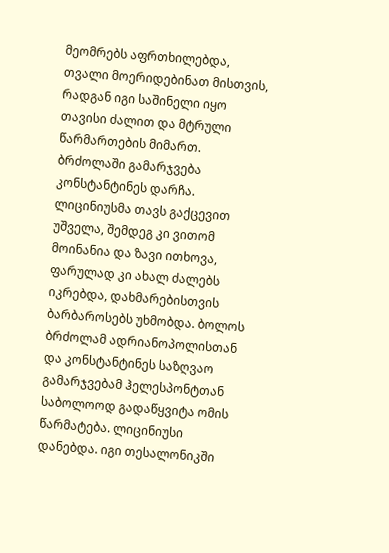მეომრებს აფრთხილებდა, თვალი მოერიდებინათ მისთვის, რადგან იგი საშინელი იყო თავისი ძალით და მტრული წარმართების მიმართ. ბრძოლაში გამარჯვება კონსტანტინეს დარჩა. ლიცინიუსმა თავს გაქცევით უშველა, შემდეგ კი ვითომ მოინანია და ზავი ითხოვა, ფარულად კი ახალ ძალებს იკრებდა, დახმარებისთვის ბარბაროსებს უხმობდა. ბოლოს ბრძოლამ ადრიანოპოლისთან და კონსტანტინეს საზღვაო გამარჯვებამ ჰელესპონტთან საბოლოოდ გადაწყვიტა ომის წარმატება. ლიცინიუსი დანებდა. იგი თესალონიკში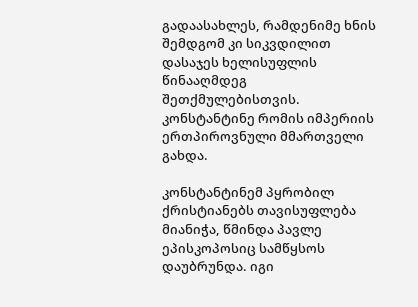გადაასახლეს, რამდენიმე ხნის შემდგომ კი სიკვდილით დასაჯეს ხელისუფლის წინააღმდეგ შეთქმულებისთვის. კონსტანტინე რომის იმპერიის ერთპიროვნული მმართველი გახდა.

კონსტანტინემ პყრობილ ქრისტიანებს თავისუფლება მიანიჭა, წმინდა პავლე ეპისკოპოსიც სამწყსოს დაუბრუნდა. იგი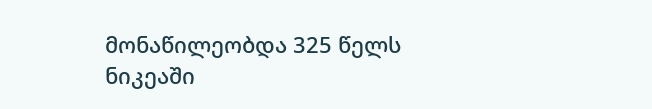მონაწილეობდა 325 წელს ნიკეაში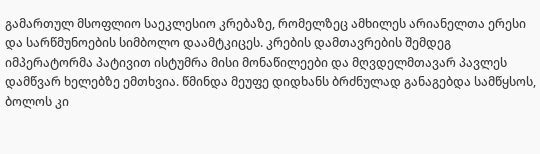გამართულ მსოფლიო საეკლესიო კრებაზე, რომელზეც ამხილეს არიანელთა ერესი და სარწმუნოების სიმბოლო დაამტკიცეს. კრების დამთავრების შემდეგ იმპერატორმა პატივით ისტუმრა მისი მონაწილეები და მღვდელმთავარ პავლეს დამწვარ ხელებზე ემთხვია. წმინდა მეუფე დიდხანს ბრძნულად განაგებდა სამწყსოს, ბოლოს კი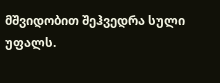მშვიდობით შეჰვედრა სული უფალს.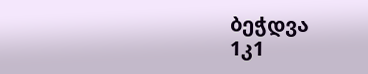ბეჭდვა
1კ1